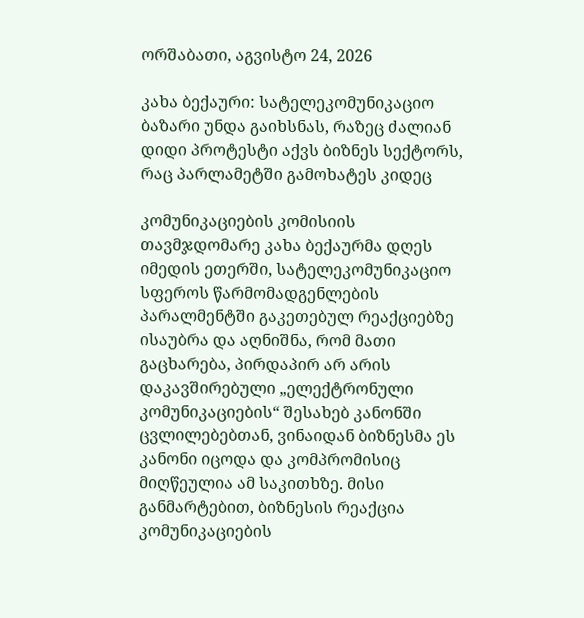ორშაბათი, აგვისტო 24, 2026

კახა ბექაური: სატელეკომუნიკაციო ბაზარი უნდა გაიხსნას, რაზეც ძალიან დიდი პროტესტი აქვს ბიზნეს სექტორს, რაც პარლამეტში გამოხატეს კიდეც

კომუნიკაციების კომისიის თავმჯდომარე კახა ბექაურმა დღეს იმედის ეთერში, სატელეკომუნიკაციო სფეროს წარმომადგენლების  პარალმენტში გაკეთებულ რეაქციებზე ისაუბრა და აღნიშნა, რომ მათი გაცხარება, პირდაპირ არ არის დაკავშირებული „ელექტრონული კომუნიკაციების“ შესახებ კანონში ცვლილებებთან, ვინაიდან ბიზნესმა ეს კანონი იცოდა და კომპრომისიც მიღწეულია ამ საკითხზე. მისი განმარტებით, ბიზნესის რეაქცია კომუნიკაციების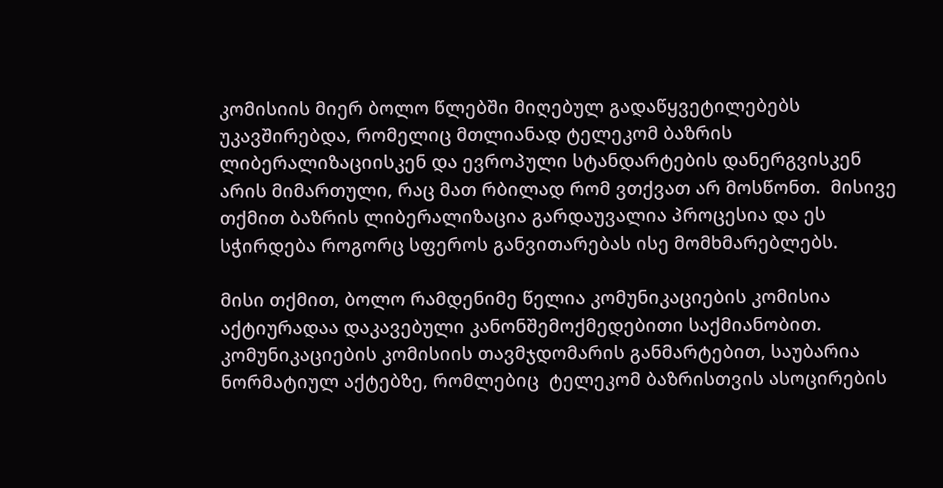კომისიის მიერ ბოლო წლებში მიღებულ გადაწყვეტილებებს უკავშირებდა, რომელიც მთლიანად ტელეკომ ბაზრის ლიბერალიზაციისკენ და ევროპული სტანდარტების დანერგვისკენ არის მიმართული, რაც მათ რბილად რომ ვთქვათ არ მოსწონთ.  მისივე თქმით ბაზრის ლიბერალიზაცია გარდაუვალია პროცესია და ეს სჭირდება როგორც სფეროს განვითარებას ისე მომხმარებლებს.

მისი თქმით, ბოლო რამდენიმე წელია კომუნიკაციების კომისია აქტიურადაა დაკავებული კანონშემოქმედებითი საქმიანობით. კომუნიკაციების კომისიის თავმჯდომარის განმარტებით, საუბარია ნორმატიულ აქტებზე, რომლებიც  ტელეკომ ბაზრისთვის ასოცირების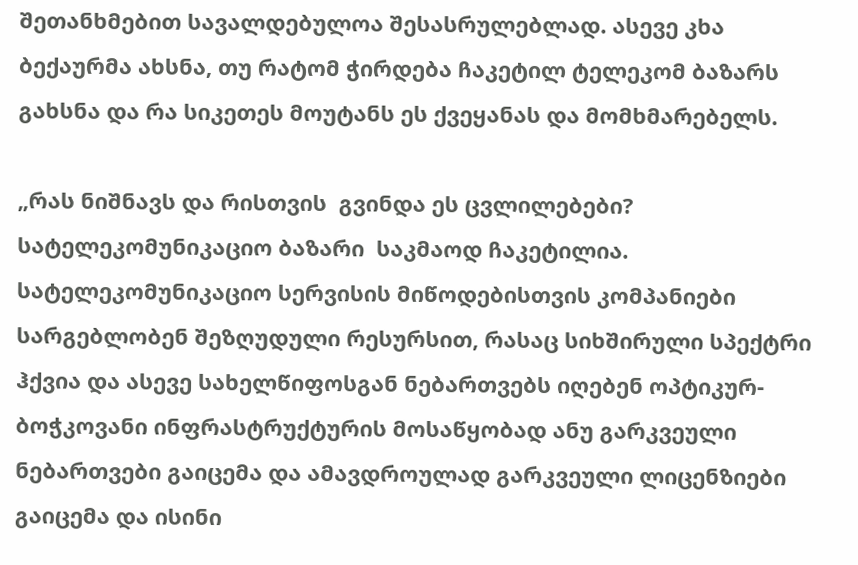შეთანხმებით სავალდებულოა შესასრულებლად. ასევე კხა ბექაურმა ახსნა, თუ რატომ ჭირდება ჩაკეტილ ტელეკომ ბაზარს გახსნა და რა სიკეთეს მოუტანს ეს ქვეყანას და მომხმარებელს.

„რას ნიშნავს და რისთვის  გვინდა ეს ცვლილებები? სატელეკომუნიკაციო ბაზარი  საკმაოდ ჩაკეტილია. სატელეკომუნიკაციო სერვისის მიწოდებისთვის კომპანიები სარგებლობენ შეზღუდული რესურსით, რასაც სიხშირული სპექტრი ჰქვია და ასევე სახელწიფოსგან ნებართვებს იღებენ ოპტიკურ-ბოჭკოვანი ინფრასტრუქტურის მოსაწყობად ანუ გარკვეული ნებართვები გაიცემა და ამავდროულად გარკვეული ლიცენზიები გაიცემა და ისინი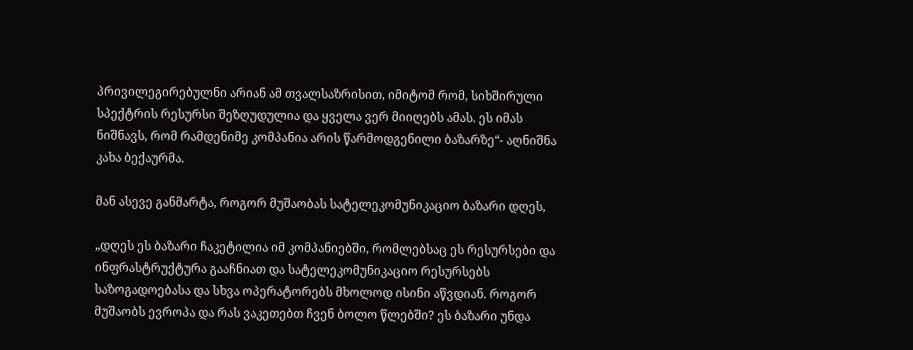პრივილეგირებულნი არიან ამ თვალსაზრისით, იმიტომ რომ, სიხშირული სპექტრის რესურსი შეზღუდულია და ყველა ვერ მიიღებს ამას. ეს იმას ნიშნავს, რომ რამდენიმე კომპანია არის წარმოდგენილი ბაზარზე“- აღნიშნა კახა ბექაურმა.

მან ასევე განმარტა, როგორ მუშაობას სატელეკომუნიკაციო ბაზარი დღეს,

„დღეს ეს ბაზარი ჩაკეტილია იმ კომპანიებში, რომლებსაც ეს რესურსები და ინფრასტრუქტურა გააჩნიათ და სატელეკომუნიკაციო რესურსებს საზოგადოებასა და სხვა ოპერატორებს მხოლოდ ისინი აწვდიან. როგორ მუშაობს ევროპა და რას ვაკეთებთ ჩვენ ბოლო წლებში? ეს ბაზარი უნდა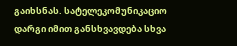გაიხსნას. სატელეკომუნიკაციო დარგი იმით განსხვავდება სხვა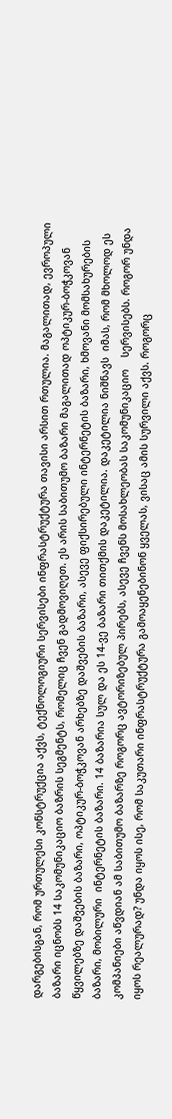დარგებისგან, რომ ურთულესი კონსტრუქცია აქვს, ტექნოლოგიური სერვისები ინფრასტრუქტურა თავისი არსით რთულია. მაგალითად, ევროპული ბაზარი იცნობს 14 საკომუნიკაციო ბაზრის სეგმენტს, რომელიც ჩვენ გადმოვიღეთ. ეს არის საბითუმო ბაზარი მაგალითად ოპტიკურ-ბოჭკოვან წყვილებზე დაშვების ბაზარი, ოპტიკურ-ბოჭკოვან არხებზე დაშვების ბაზარი, ასევე ფიქსირებული ინტერნეტის ბაზარი, ხმოვანი მომსახურების ბაზარი, მობილური  ინტერნეტის ბაზარი. 14 ბაზარია სულ და ეს 14-ვე ბაზარი თითქმის დაკეტილია. დაკეტილია ნიშნავს  იმას, რომ მხოლოდ ეს კომპანიები აწვდიან ამ საბითუმო ბაზარზე როგორც ავტორიზებულ პირებს, ასევე ჩვენს მოსახლეობას საკომუნიკაციო    სერვისებს. როგორ უნდა იყოს რეალურად? უნდა იყოს ისე, რომ საკუთარი ინფრასტრუქტურა გამოაყენებინონ ყველას, ვისაც ამის სურვილი აქვს. როგორც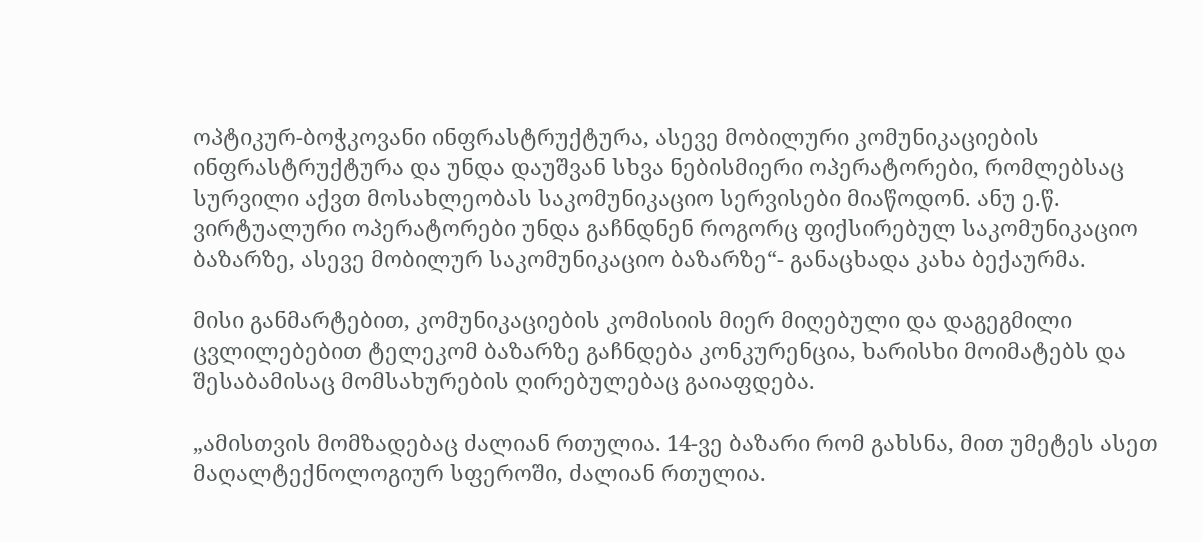ოპტიკურ-ბოჭკოვანი ინფრასტრუქტურა, ასევე მობილური კომუნიკაციების ინფრასტრუქტურა და უნდა დაუშვან სხვა ნებისმიერი ოპერატორები, რომლებსაც სურვილი აქვთ მოსახლეობას საკომუნიკაციო სერვისები მიაწოდონ. ანუ ე.წ. ვირტუალური ოპერატორები უნდა გაჩნდნენ როგორც ფიქსირებულ საკომუნიკაციო ბაზარზე, ასევე მობილურ საკომუნიკაციო ბაზარზე“- განაცხადა კახა ბექაურმა.

მისი განმარტებით, კომუნიკაციების კომისიის მიერ მიღებული და დაგეგმილი ცვლილებებით ტელეკომ ბაზარზე გაჩნდება კონკურენცია, ხარისხი მოიმატებს და შესაბამისაც მომსახურების ღირებულებაც გაიაფდება.

„ამისთვის მომზადებაც ძალიან რთულია. 14-ვე ბაზარი რომ გახსნა, მით უმეტეს ასეთ მაღალტექნოლოგიურ სფეროში, ძალიან რთულია.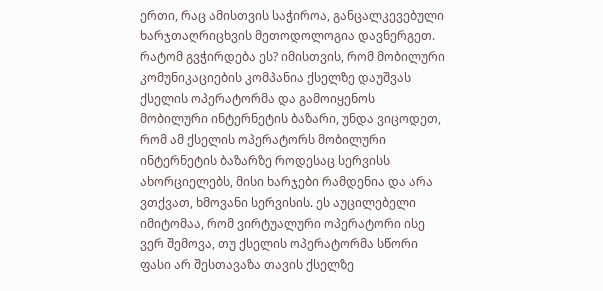ერთი, რაც ამისთვის საჭიროა, განცალკევებული ხარჯთაღრიცხვის მეთოდოლოგია დავნერგეთ. რატომ გვჭირდება ეს? იმისთვის, რომ მობილური კომუნიკაციების კომპანია ქსელზე დაუშვას ქსელის ოპერატორმა და გამოიყენოს მობილური ინტერნეტის ბაზარი, უნდა ვიცოდეთ, რომ ამ ქსელის ოპერატორს მობილური ინტერნეტის ბაზარზე როდესაც სერვისს ახორციელებს, მისი ხარჯები რამდენია და არა ვთქვათ, ხმოვანი სერვისის. ეს აუცილებელი იმიტომაა, რომ ვირტუალური ოპერატორი ისე ვერ შემოვა, თუ ქსელის ოპერატორმა სწორი ფასი არ შესთავაზა თავის ქსელზე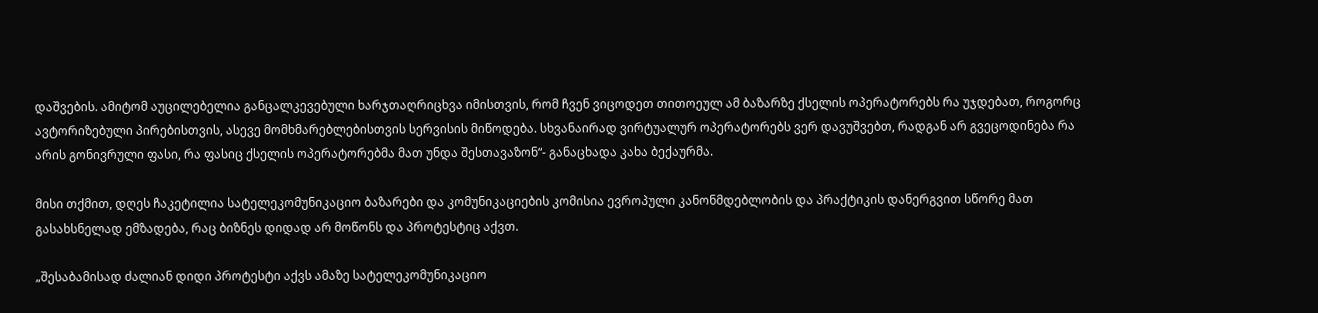დაშვების. ამიტომ აუცილებელია განცალკევებული ხარჯთაღრიცხვა იმისთვის, რომ ჩვენ ვიცოდეთ თითოეულ ამ ბაზარზე ქსელის ოპერატორებს რა უჯდებათ, როგორც ავტორიზებული პირებისთვის, ასევე მომხმარებლებისთვის სერვისის მიწოდება. სხვანაირად ვირტუალურ ოპერატორებს ვერ დავუშვებთ, რადგან არ გვეცოდინება რა არის გონივრული ფასი, რა ფასიც ქსელის ოპერატორებმა მათ უნდა შესთავაზონ“- განაცხადა კახა ბექაურმა.

მისი თქმით, დღეს ჩაკეტილია სატელეკომუნიკაციო ბაზარები და კომუნიკაციების კომისია ევროპული კანონმდებლობის და პრაქტიკის დანერგვით სწორე მათ გასახსნელად ემზადება, რაც ბიზნეს დიდად არ მოწონს და პროტესტიც აქვთ.

„შესაბამისად ძალიან დიდი პროტესტი აქვს ამაზე სატელეკომუნიკაციო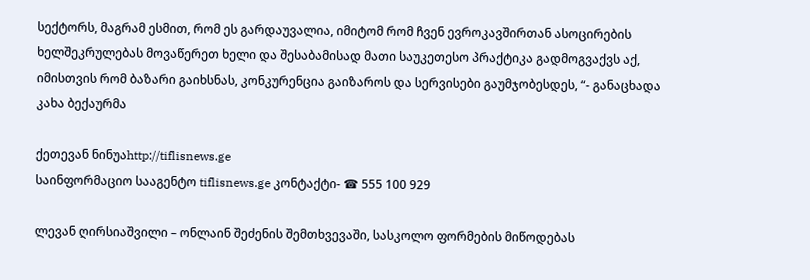სექტორს, მაგრამ ესმით, რომ ეს გარდაუვალია, იმიტომ რომ ჩვენ ევროკავშირთან ასოცირების ხელშეკრულებას მოვაწერეთ ხელი და შესაბამისად მათი საუკეთესო პრაქტიკა გადმოგვაქვს აქ, იმისთვის რომ ბაზარი გაიხსნას, კონკურენცია გაიზაროს და სერვისები გაუმჯობესდეს, “- განაცხადა კახა ბექაურმა

ქეთევან ნინუაhttp://tiflisnews.ge
საინფორმაციო სააგენტო tiflisnews.ge კონტაქტი- ☎ 555 100 929

ლევან ღირსიაშვილი – ონლაინ შეძენის შემთხვევაში, სასკოლო ფორმების მიწოდებას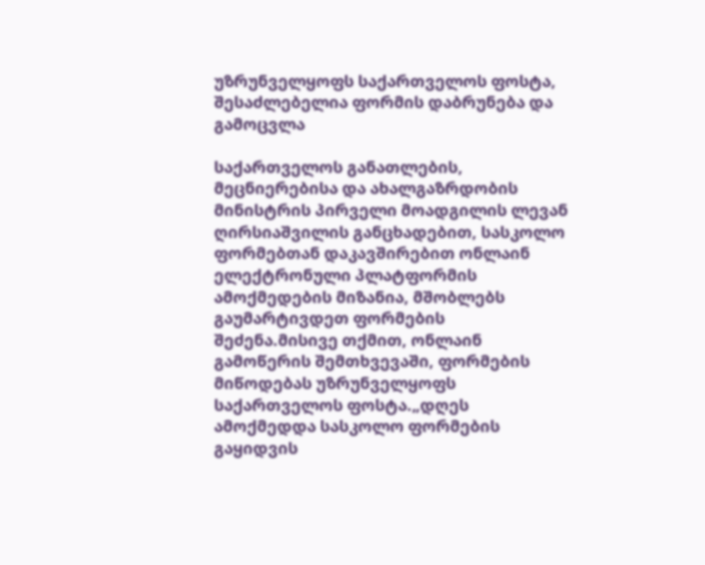უზრუნველყოფს საქართველოს ფოსტა, შესაძლებელია ფორმის დაბრუნება და გამოცვლა

საქართველოს განათლების, მეცნიერებისა და ახალგაზრდობის მინისტრის პირველი მოადგილის ლევან ღირსიაშვილის განცხადებით, სასკოლო ფორმებთან დაკავშირებით ონლაინ ელექტრონული პლატფორმის ამოქმედების მიზანია, მშობლებს გაუმარტივდეთ ფორმების შეძენა.მისივე თქმით, ონლაინ გამოწერის შემთხვევაში, ფორმების მიწოდებას უზრუნველყოფს საქართველოს ფოსტა.„დღეს ამოქმედდა სასკოლო ფორმების გაყიდვის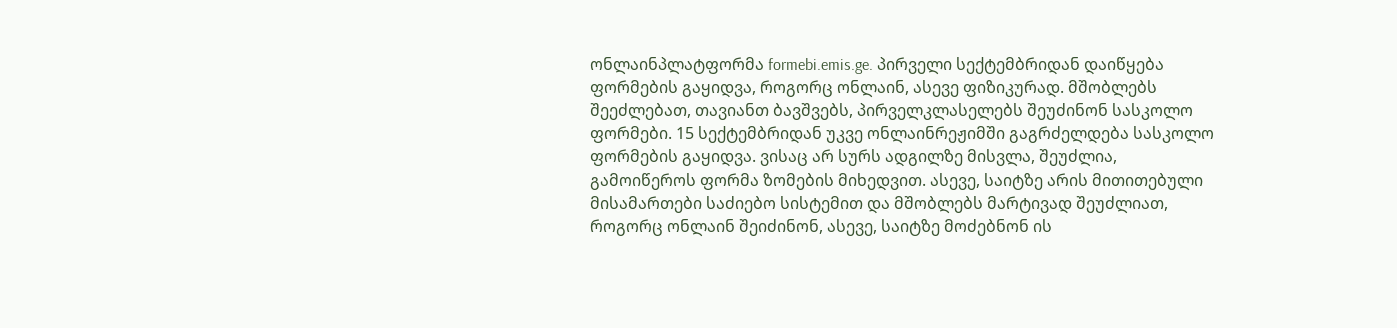ონლაინპლატფორმა formebi.emis.ge. პირველი სექტემბრიდან დაიწყება ფორმების გაყიდვა, როგორც ონლაინ, ასევე ფიზიკურად. მშობლებს შეეძლებათ, თავიანთ ბავშვებს, პირველკლასელებს შეუძინონ სასკოლო ფორმები. 15 სექტემბრიდან უკვე ონლაინრეჟიმში გაგრძელდება სასკოლო ფორმების გაყიდვა. ვისაც არ სურს ადგილზე მისვლა, შეუძლია, გამოიწეროს ფორმა ზომების მიხედვით. ასევე, საიტზე არის მითითებული მისამართები საძიებო სისტემით და მშობლებს მარტივად შეუძლიათ, როგორც ონლაინ შეიძინონ, ასევე, საიტზე მოძებნონ ის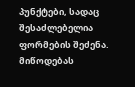პუნქტები, სადაც შესაძლებელია ფორმების შეძენა. მიწოდებას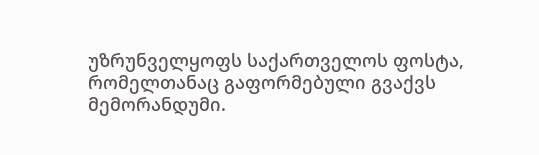უზრუნველყოფს საქართველოს ფოსტა, რომელთანაც გაფორმებული გვაქვს მემორანდუმი.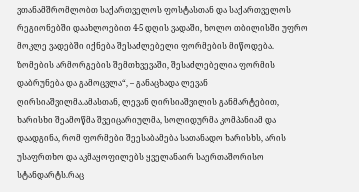ვთანამშრომლობთ საქართველოს ფოსტასთან და საქართველოს რეგიონებში დაახლოებით 4-5 დღის ვადაში, ხოლო თბილისში უფრო მოკლე ვადებში იქნება შესაძლებელი ფორმების მიწოდება. ზომების არმორგების შემთხვევაში, შესაძლებელია ფორმის დაბრუნება და გამოცვლა“, – განაცხადა ლევან ღირსიაშვილმა.ამასთან, ლევან ღირსიაშვილის განმარტებით, ხარისხი შეამოწმა შვეიცარიულმა, სოლიდურმა კომპანიამ და დაადგინა, რომ ფორმები შეესაბამება სათანადო ხარისხს, არის უსაფრთხო და აკმაყოფილებს ყველანაირ საერთაშორისო სტანდარტს.რაც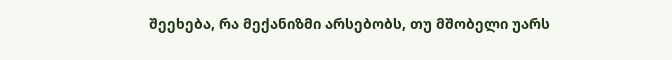შეეხება, რა მექანიზმი არსებობს, თუ მშობელი უარს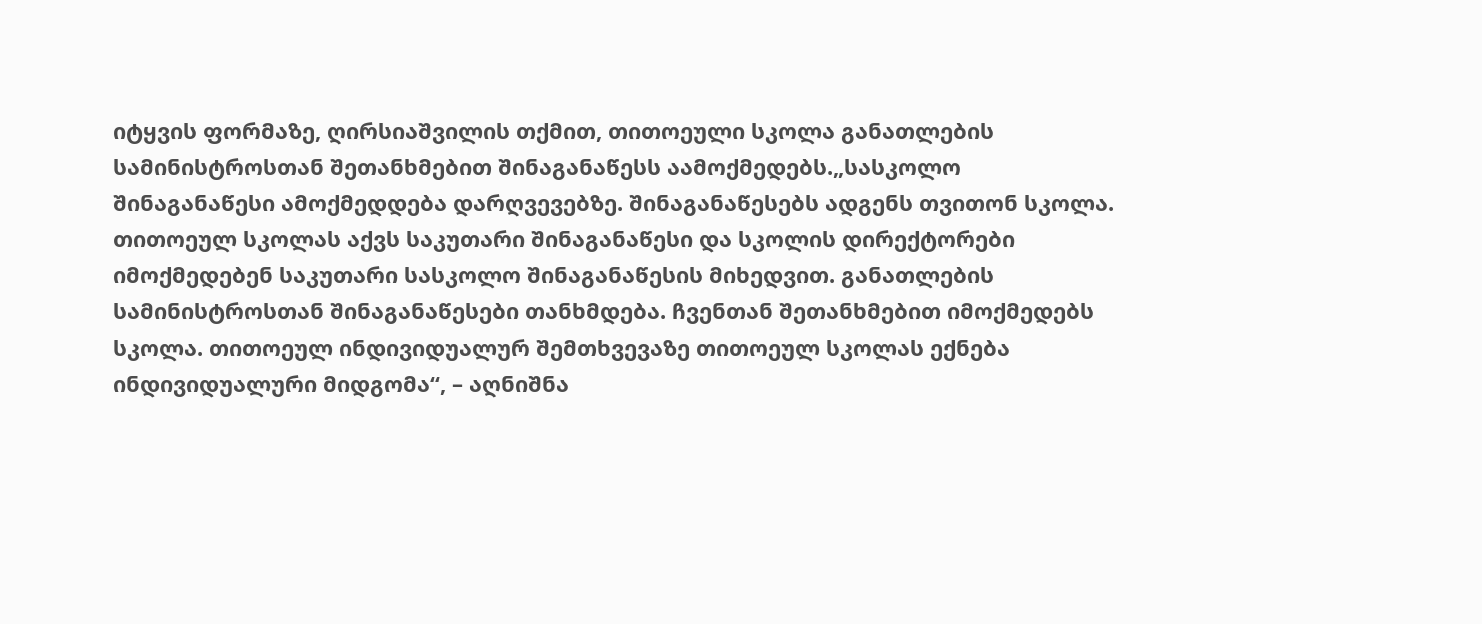იტყვის ფორმაზე, ღირსიაშვილის თქმით, თითოეული სკოლა განათლების სამინისტროსთან შეთანხმებით შინაგანაწესს აამოქმედებს.„სასკოლო შინაგანაწესი ამოქმედდება დარღვევებზე. შინაგანაწესებს ადგენს თვითონ სკოლა. თითოეულ სკოლას აქვს საკუთარი შინაგანაწესი და სკოლის დირექტორები იმოქმედებენ საკუთარი სასკოლო შინაგანაწესის მიხედვით. განათლების სამინისტროსთან შინაგანაწესები თანხმდება. ჩვენთან შეთანხმებით იმოქმედებს სკოლა. თითოეულ ინდივიდუალურ შემთხვევაზე თითოეულ სკოლას ექნება ინდივიდუალური მიდგომა“, – აღნიშნა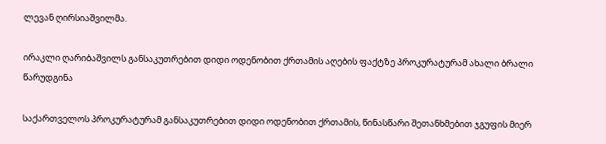ლევან ღირსიაშვილმა.

ირაკლი ღარიბაშვილს განსაკუთრებით დიდი ოდენობით ქრთამის აღების ფაქტზე პროკურატურამ ახალი ბრალი წარუდგინა

საქართველოს პროკურატურამ განსაკუთრებით დიდი ოდენობით ქრთამის, წინასწარი შეთანხმებით ჯგუფის მიერ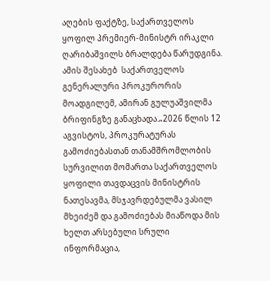აღების ფაქტზე, საქართველოს ყოფილ პრემიერ-მინისტრ ირაკლი ღარიბაშვილს ბრალდება წარუდგინა. ამის შესახებ  საქართველოს გენერალური პროკურორის მოადგილემ, ამირან გულუაშვილმა ბრიფინგზე განაცხადა.„2026 წლის 12 აგვისტოს, პროკურატურას გამოძიებასთან თანამშრომლობის სურვილით მომართა საქართველოს ყოფილი თავდაცვის მინისტრის ნათესავმა, მსჯავრდებულმა ვასილ მხეიძემ და გამოძიებას მიაწოდა მის ხელთ არსებული სრული ინფორმაცია,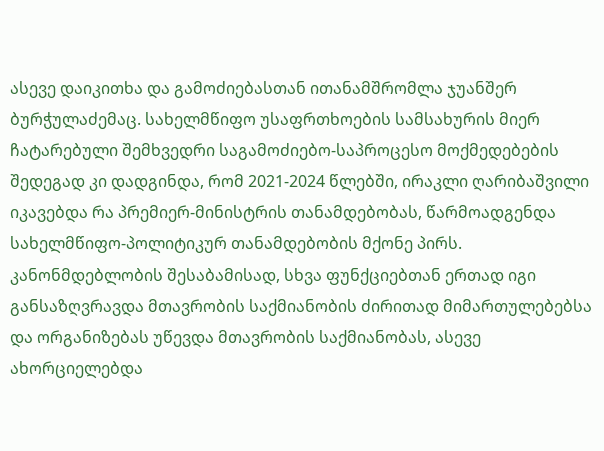ასევე დაიკითხა და გამოძიებასთან ითანამშრომლა ჯუანშერ ბურჭულაძემაც. სახელმწიფო უსაფრთხოების სამსახურის მიერ ჩატარებული შემხვედრი საგამოძიებო-საპროცესო მოქმედებების შედეგად კი დადგინდა, რომ 2021-2024 წლებში, ირაკლი ღარიბაშვილი იკავებდა რა პრემიერ-მინისტრის თანამდებობას, წარმოადგენდა სახელმწიფო-პოლიტიკურ თანამდებობის მქონე პირს. კანონმდებლობის შესაბამისად, სხვა ფუნქციებთან ერთად იგი განსაზღვრავდა მთავრობის საქმიანობის ძირითად მიმართულებებსა და ორგანიზებას უწევდა მთავრობის საქმიანობას, ასევე ახორციელებდა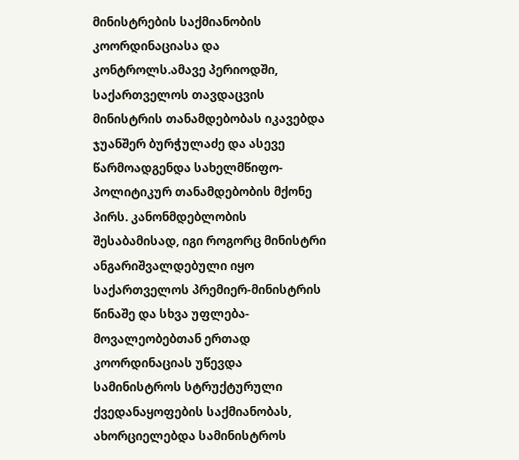მინისტრების საქმიანობის კოორდინაციასა და კონტროლს.ამავე პერიოდში, საქართველოს თავდაცვის მინისტრის თანამდებობას იკავებდა ჯუანშერ ბურჭულაძე და ასევე წარმოადგენდა სახელმწიფო-პოლიტიკურ თანამდებობის მქონე პირს. კანონმდებლობის შესაბამისად, იგი როგორც მინისტრი ანგარიშვალდებული იყო საქართველოს პრემიერ-მინისტრის წინაშე და სხვა უფლება-მოვალეობებთან ერთად კოორდინაციას უწევდა სამინისტროს სტრუქტურული ქვედანაყოფების საქმიანობას, ახორციელებდა სამინისტროს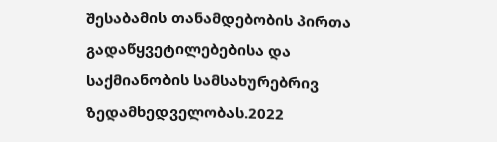შესაბამის თანამდებობის პირთა გადაწყვეტილებებისა და საქმიანობის სამსახურებრივ ზედამხედველობას.2022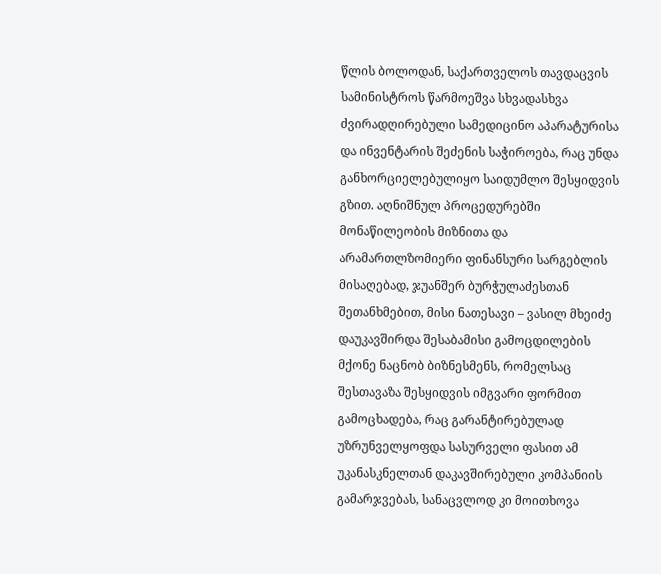წლის ბოლოდან, საქართველოს თავდაცვის სამინისტროს წარმოეშვა სხვადასხვა ძვირადღირებული სამედიცინო აპარატურისა და ინვენტარის შეძენის საჭიროება, რაც უნდა განხორციელებულიყო საიდუმლო შესყიდვის გზით. აღნიშნულ პროცედურებში მონაწილეობის მიზნითა და არამართლზომიერი ფინანსური სარგებლის მისაღებად, ჯუანშერ ბურჭულაძესთან შეთანხმებით, მისი ნათესავი – ვასილ მხეიძე დაუკავშირდა შესაბამისი გამოცდილების მქონე ნაცნობ ბიზნესმენს, რომელსაც შესთავაზა შესყიდვის იმგვარი ფორმით გამოცხადება, რაც გარანტირებულად უზრუნველყოფდა სასურველი ფასით ამ უკანასკნელთან დაკავშირებული კომპანიის გამარჯვებას, სანაცვლოდ კი მოითხოვა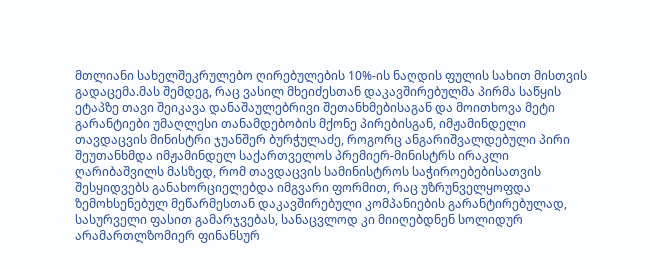მთლიანი სახელშეკრულებო ღირებულების 10%-ის ნაღდის ფულის სახით მისთვის გადაცემა.მას შემდეგ, რაც ვასილ მხეიძესთან დაკავშირებულმა პირმა საწყის ეტაპზე თავი შეიკავა დანაშაულებრივი შეთანხმებისაგან და მოითხოვა მეტი გარანტიები უმაღლესი თანამდებობის მქონე პირებისგან, იმჟამინდელი თავდაცვის მინისტრი ჯუანშერ ბურჭულაძე, როგორც ანგარიშვალდებული პირი შეუთანხმდა იმჟამინდელ საქართველოს პრემიერ-მინისტრს ირაკლი ღარიბაშვილს მასზედ, რომ თავდაცვის სამინისტროს საჭიროებებისათვის შესყიდვებს განახორციელებდა იმგვარი ფორმით, რაც უზრუნველყოფდა ზემოხსენებულ მეწარმესთან დაკავშირებული კომპანიების გარანტირებულად, სასურველი ფასით გამარჯვებას, სანაცვლოდ კი მიიღებდნენ სოლიდურ არამართლზომიერ ფინანსურ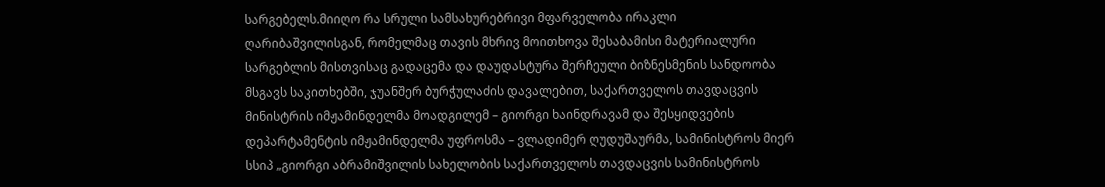სარგებელს.მიიღო რა სრული სამსახურებრივი მფარველობა ირაკლი ღარიბაშვილისგან, რომელმაც თავის მხრივ მოითხოვა შესაბამისი მატერიალური სარგებლის მისთვისაც გადაცემა და დაუდასტურა შერჩეული ბიზნესმენის სანდოობა მსგავს საკითხებში, ჯუანშერ ბურჭულაძის დავალებით, საქართველოს თავდაცვის მინისტრის იმჟამინდელმა მოადგილემ – გიორგი ხაინდრავამ და შესყიდვების დეპარტამენტის იმჟამინდელმა უფროსმა – ვლადიმერ ღუდუშაურმა, სამინისტროს მიერ სსიპ „გიორგი აბრამიშვილის სახელობის საქართველოს თავდაცვის სამინისტროს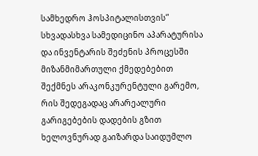სამხედრო ჰოსპიტალისთვის“ სხვადასხვა სამედიცინო აპარატურისა და ინვენტარის შეძენის პროცესში მიზანმიმართული ქმედებებით შექმნეს არაკონკურენტული გარემო, რის შედეგადაც არარეალური გარიგებების დადების გზით ხელოვნურად გაიზარდა საიდუმლო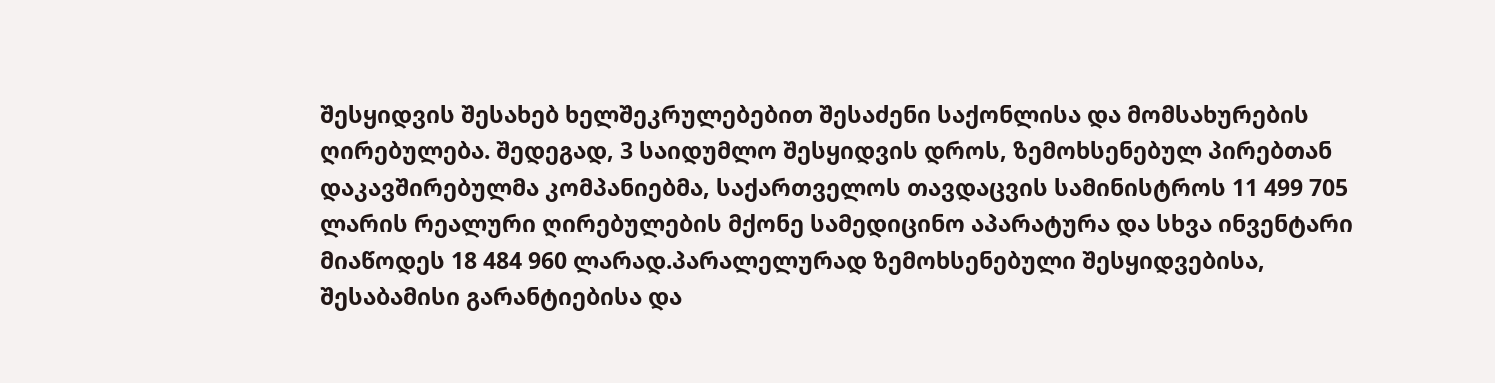შესყიდვის შესახებ ხელშეკრულებებით შესაძენი საქონლისა და მომსახურების ღირებულება. შედეგად, 3 საიდუმლო შესყიდვის დროს, ზემოხსენებულ პირებთან დაკავშირებულმა კომპანიებმა, საქართველოს თავდაცვის სამინისტროს 11 499 705 ლარის რეალური ღირებულების მქონე სამედიცინო აპარატურა და სხვა ინვენტარი მიაწოდეს 18 484 960 ლარად.პარალელურად ზემოხსენებული შესყიდვებისა, შესაბამისი გარანტიებისა და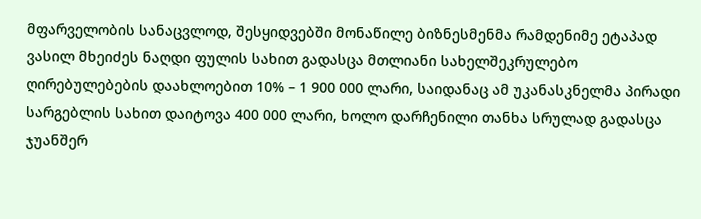მფარველობის სანაცვლოდ, შესყიდვებში მონაწილე ბიზნესმენმა რამდენიმე ეტაპად ვასილ მხეიძეს ნაღდი ფულის სახით გადასცა მთლიანი სახელშეკრულებო ღირებულებების დაახლოებით 10% – 1 900 000 ლარი, საიდანაც ამ უკანასკნელმა პირადი სარგებლის სახით დაიტოვა 400 000 ლარი, ხოლო დარჩენილი თანხა სრულად გადასცა ჯუანშერ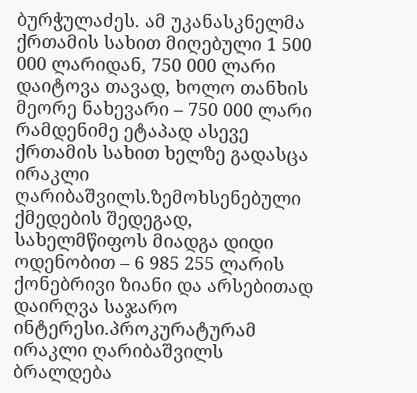ბურჭულაძეს. ამ უკანასკნელმა ქრთამის სახით მიღებული 1 500 000 ლარიდან, 750 000 ლარი დაიტოვა თავად, ხოლო თანხის მეორე ნახევარი – 750 000 ლარი რამდენიმე ეტაპად ასევე ქრთამის სახით ხელზე გადასცა ირაკლი ღარიბაშვილს.ზემოხსენებული ქმედების შედეგად, სახელმწიფოს მიადგა დიდი ოდენობით – 6 985 255 ლარის ქონებრივი ზიანი და არსებითად დაირღვა საჯარო ინტერესი.პროკურატურამ ირაკლი ღარიბაშვილს ბრალდება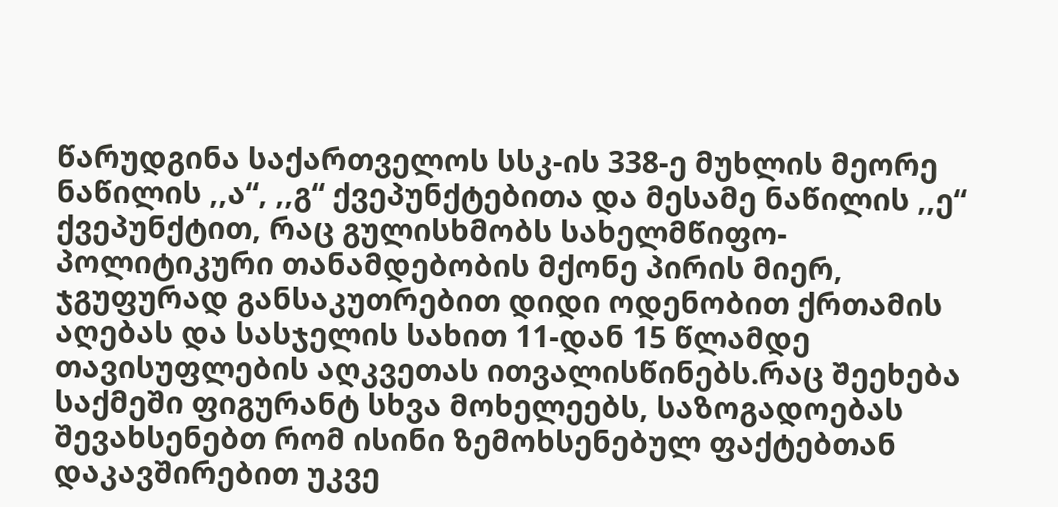წარუდგინა საქართველოს სსკ-ის 338-ე მუხლის მეორე ნაწილის ,,ა“, ,,გ“ ქვეპუნქტებითა და მესამე ნაწილის ,,ე“ ქვეპუნქტით, რაც გულისხმობს სახელმწიფო-პოლიტიკური თანამდებობის მქონე პირის მიერ, ჯგუფურად განსაკუთრებით დიდი ოდენობით ქრთამის აღებას და სასჯელის სახით 11-დან 15 წლამდე თავისუფლების აღკვეთას ითვალისწინებს.რაც შეეხება საქმეში ფიგურანტ სხვა მოხელეებს, საზოგადოებას შევახსენებთ რომ ისინი ზემოხსენებულ ფაქტებთან დაკავშირებით უკვე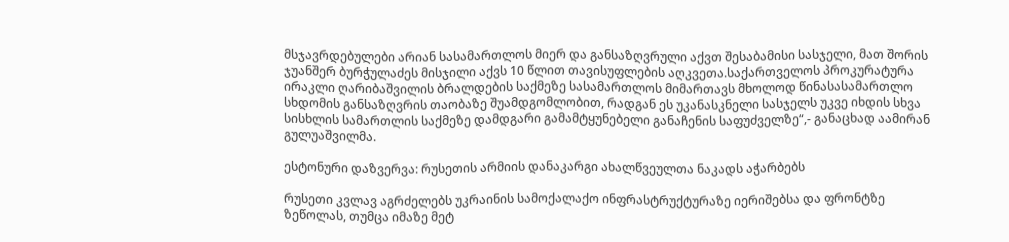მსჯავრდებულები არიან სასამართლოს მიერ და განსაზღვრული აქვთ შესაბამისი სასჯელი, მათ შორის ჯუანშერ ბურჭულაძეს მისჯილი აქვს 10 წლით თავისუფლების აღკვეთა.საქართველოს პროკურატურა ირაკლი ღარიბაშვილის ბრალდების საქმეზე სასამართლოს მიმართავს მხოლოდ წინასასამართლო სხდომის განსაზღვრის თაობაზე შუამდგომლობით, რადგან ეს უკანასკნელი სასჯელს უკვე იხდის სხვა სისხლის სამართლის საქმეზე დამდგარი გამამტყუნებელი განაჩენის საფუძველზე“,- განაცხად აამირან გულუაშვილმა.

ესტონური დაზვერვა: რუსეთის არმიის დანაკარგი ახალწვეულთა ნაკადს აჭარბებს

რუსეთი კვლავ აგრძელებს უკრაინის სამოქალაქო ინფრასტრუქტურაზე იერიშებსა და ფრონტზე ზეწოლას, თუმცა იმაზე მეტ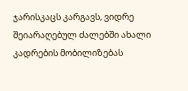ჯარისკაცს კარგავს, ვიდრე შეიარაღებულ ძალებში ახალი კადრების მობილიზებას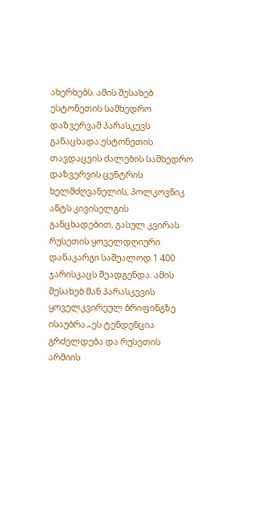ახერხებს. ამის შესახებ ესტონეთის სამხედრო დაზვერვამ პარასკევს განაცხადა.ესტონეთის თავდაცვის ძალების სამხედრო დაზვერვის ცენტრის ხელმძღვანელის, პოლკოვნიკ ანტს კივისელგის განცხადებით, გასულ კვირას რუსეთის ყოველდღიური დანაკარგი საშუალოდ 1 400 ჯარისკაცს შეადგენდა. ამის შესახებ მან პარასკევის ყოველკვირეულ ბრიფინგზე ისაუბრა.„ეს ტენდენცია გრძელდება და რუსეთის არმიის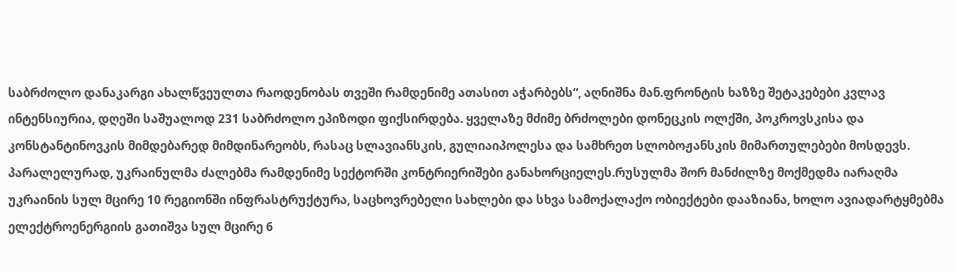საბრძოლო დანაკარგი ახალწვეულთა რაოდენობას თვეში რამდენიმე ათასით აჭარბებს“, აღნიშნა მან.ფრონტის ხაზზე შეტაკებები კვლავ ინტენსიურია, დღეში საშუალოდ 231 საბრძოლო ეპიზოდი ფიქსირდება. ყველაზე მძიმე ბრძოლები დონეცკის ოლქში, პოკროვსკისა და კონსტანტინოვკის მიმდებარედ მიმდინარეობს, რასაც სლავიანსკის, გულიაიპოლესა და სამხრეთ სლობოჟანსკის მიმართულებები მოსდევს. პარალელურად, უკრაინულმა ძალებმა რამდენიმე სექტორში კონტრიერიშები განახორციელეს.რუსულმა შორ მანძილზე მოქმედმა იარაღმა უკრაინის სულ მცირე 10 რეგიონში ინფრასტრუქტურა, საცხოვრებელი სახლები და სხვა სამოქალაქო ობიექტები დააზიანა, ხოლო ავიადარტყმებმა ელექტროენერგიის გათიშვა სულ მცირე 6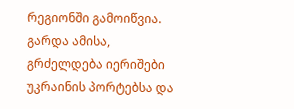რეგიონში გამოიწვია. გარდა ამისა, გრძელდება იერიშები უკრაინის პორტებსა და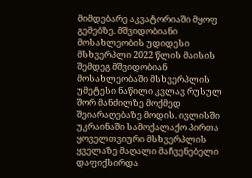მიმდებარე აკვატორიაში მყოფ გემებზე. მშვიდობიანი მოსახლეობის უდიდესი მსხვერპლი 2022 წლის მაისის შემდეგ მშვიდობიან მოსახლეობაში მსხვერპლის უმეტესი ნაწილი კვლავ რუსულ შორ მანძილზე მოქმედ შეიარაღებაზე მოდის. ივლისში უკრაინაში სამოქალაქო პირთა ყოველთვიური მსხვერპლის ყველაზე მაღალი მაჩვენებელი დაფიქსირდა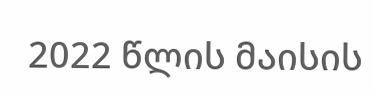2022 წლის მაისის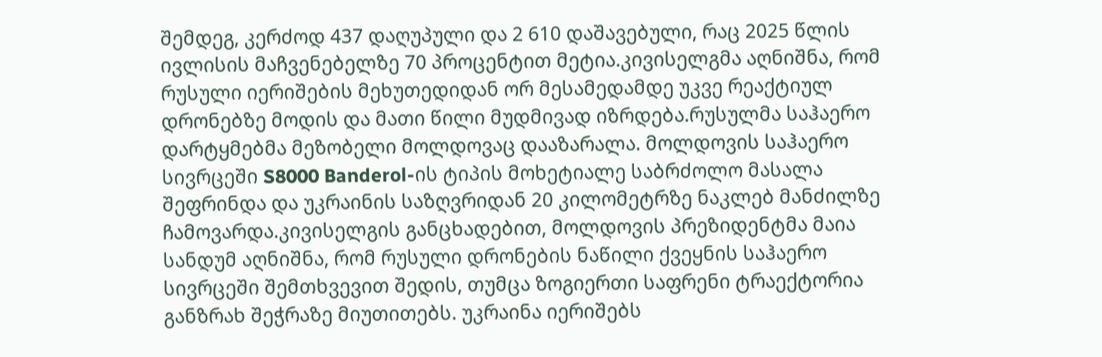შემდეგ, კერძოდ 437 დაღუპული და 2 610 დაშავებული, რაც 2025 წლის ივლისის მაჩვენებელზე 70 პროცენტით მეტია.კივისელგმა აღნიშნა, რომ რუსული იერიშების მეხუთედიდან ორ მესამედამდე უკვე რეაქტიულ დრონებზე მოდის და მათი წილი მუდმივად იზრდება.რუსულმა საჰაერო დარტყმებმა მეზობელი მოლდოვაც დააზარალა. მოლდოვის საჰაერო სივრცეში S8000 Banderol-ის ტიპის მოხეტიალე საბრძოლო მასალა შეფრინდა და უკრაინის საზღვრიდან 20 კილომეტრზე ნაკლებ მანძილზე ჩამოვარდა.კივისელგის განცხადებით, მოლდოვის პრეზიდენტმა მაია სანდუმ აღნიშნა, რომ რუსული დრონების ნაწილი ქვეყნის საჰაერო სივრცეში შემთხვევით შედის, თუმცა ზოგიერთი საფრენი ტრაექტორია განზრახ შეჭრაზე მიუთითებს. უკრაინა იერიშებს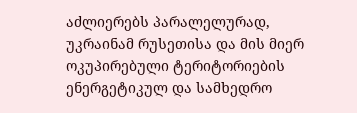აძლიერებს პარალელურად, უკრაინამ რუსეთისა და მის მიერ ოკუპირებული ტერიტორიების ენერგეტიკულ და სამხედრო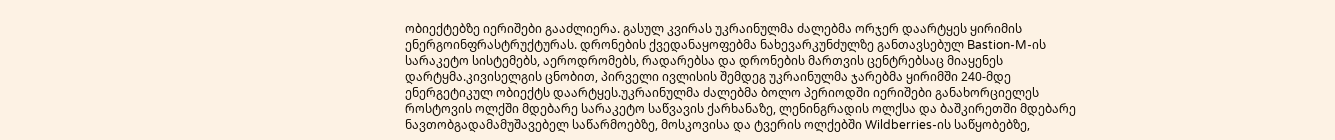ობიექტებზე იერიშები გააძლიერა. გასულ კვირას უკრაინულმა ძალებმა ორჯერ დაარტყეს ყირიმის ენერგოინფრასტრუქტურას. დრონების ქვედანაყოფებმა ნახევარკუნძულზე განთავსებულ Bastion-M-ის სარაკეტო სისტემებს, აეროდრომებს, რადარებსა და დრონების მართვის ცენტრებსაც მიაყენეს დარტყმა.კივისელგის ცნობით, პირველი ივლისის შემდეგ უკრაინულმა ჯარებმა ყირიმში 240-მდე ენერგეტიკულ ობიექტს დაარტყეს.უკრაინულმა ძალებმა ბოლო პერიოდში იერიშები განახორციელეს როსტოვის ოლქში მდებარე სარაკეტო საწვავის ქარხანაზე, ლენინგრადის ოლქსა და ბაშკირეთში მდებარე ნავთობგადამამუშავებელ საწარმოებზე, მოსკოვისა და ტვერის ოლქებში Wildberries-ის საწყობებზე,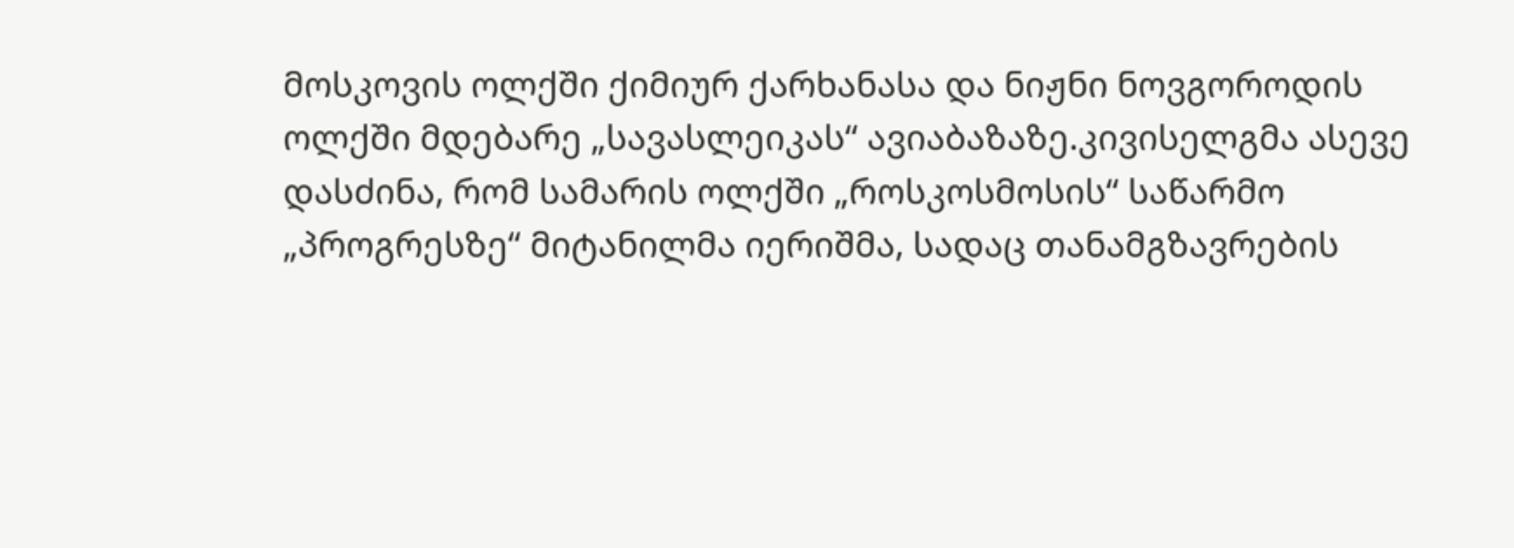მოსკოვის ოლქში ქიმიურ ქარხანასა და ნიჟნი ნოვგოროდის ოლქში მდებარე „სავასლეიკას“ ავიაბაზაზე.კივისელგმა ასევე დასძინა, რომ სამარის ოლქში „როსკოსმოსის“ საწარმო „პროგრესზე“ მიტანილმა იერიშმა, სადაც თანამგზავრების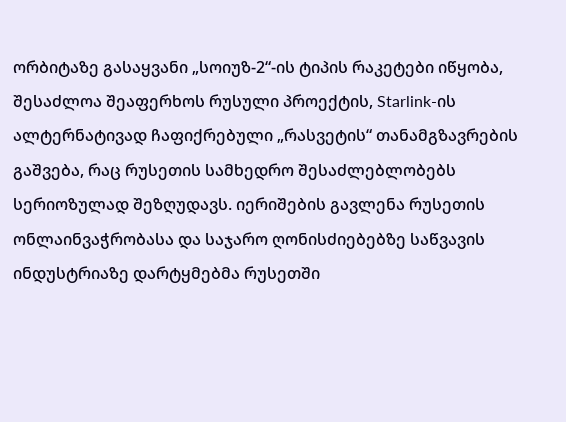ორბიტაზე გასაყვანი „სოიუზ-2“-ის ტიპის რაკეტები იწყობა, შესაძლოა შეაფერხოს რუსული პროექტის, Starlink-ის ალტერნატივად ჩაფიქრებული „რასვეტის“ თანამგზავრების გაშვება, რაც რუსეთის სამხედრო შესაძლებლობებს სერიოზულად შეზღუდავს. იერიშების გავლენა რუსეთის ონლაინვაჭრობასა და საჯარო ღონისძიებებზე საწვავის ინდუსტრიაზე დარტყმებმა რუსეთში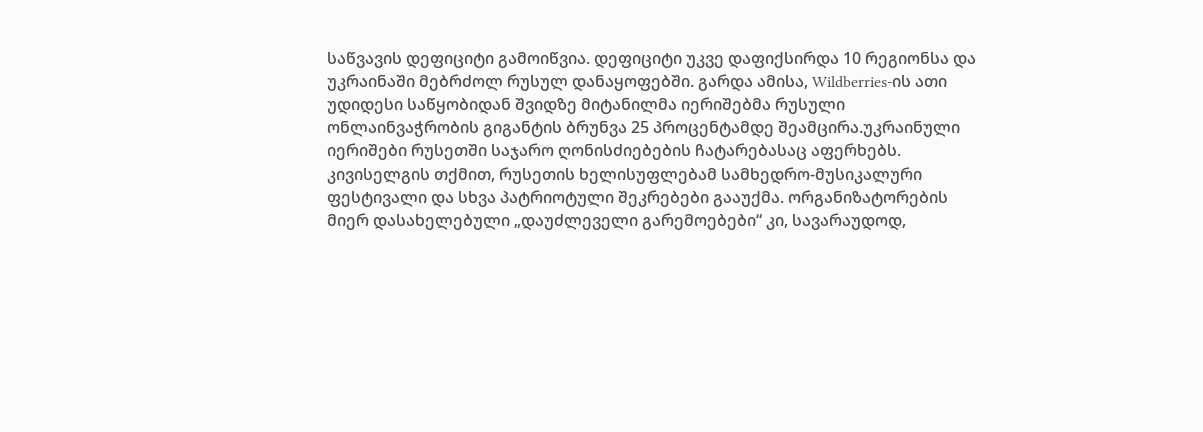საწვავის დეფიციტი გამოიწვია. დეფიციტი უკვე დაფიქსირდა 10 რეგიონსა და უკრაინაში მებრძოლ რუსულ დანაყოფებში. გარდა ამისა, Wildberries-ის ათი უდიდესი საწყობიდან შვიდზე მიტანილმა იერიშებმა რუსული ონლაინვაჭრობის გიგანტის ბრუნვა 25 პროცენტამდე შეამცირა.უკრაინული იერიშები რუსეთში საჯარო ღონისძიებების ჩატარებასაც აფერხებს. კივისელგის თქმით, რუსეთის ხელისუფლებამ სამხედრო-მუსიკალური ფესტივალი და სხვა პატრიოტული შეკრებები გააუქმა. ორგანიზატორების მიერ დასახელებული „დაუძლეველი გარემოებები“ კი, სავარაუდოდ,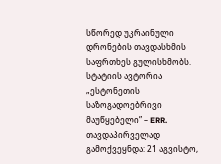სწორედ უკრაინული დრონების თავდასხმის საფრთხეს გულისხმობს. სტატიის ავტორია „ესტონეთის საზოგადოებრივი მაუწყებელი” – ERR. თავდაპირველად გამოქვეყნდა: 21 აგვისტო,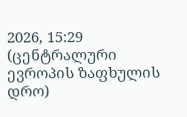2026, 15:29 (ცენტრალური ევროპის ზაფხულის დრო)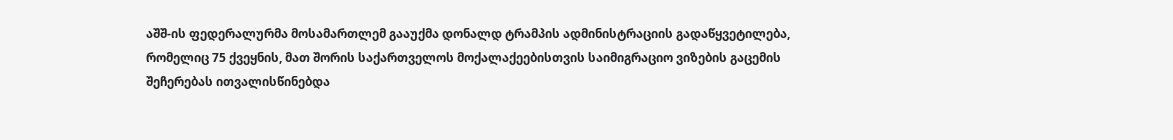აშშ-ის ფედერალურმა მოსამართლემ გააუქმა დონალდ ტრამპის ადმინისტრაციის გადაწყვეტილება, რომელიც 75 ქვეყნის, მათ შორის საქართველოს მოქალაქეებისთვის საიმიგრაციო ვიზების გაცემის შეჩერებას ითვალისწინებდა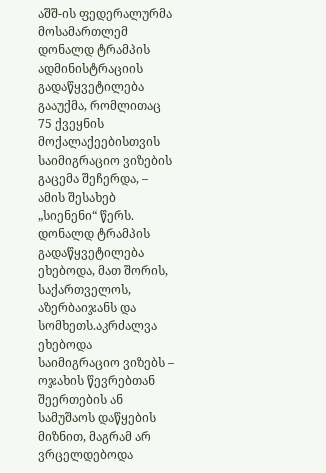აშშ-ის ფედერალურმა მოსამართლემ დონალდ ტრამპის ადმინისტრაციის გადაწყვეტილება გააუქმა, რომლითაც 75 ქვეყნის მოქალაქეებისთვის საიმიგრაციო ვიზების გაცემა შეჩერდა, – ამის შესახებ „სიენენი“ წერს. დონალდ ტრამპის გადაწყვეტილება ეხებოდა, მათ შორის, საქართველოს, აზერბაიჯანს და სომხეთს.აკრძალვა ეხებოდა საიმიგრაციო ვიზებს – ოჯახის წევრებთან შეერთების ან სამუშაოს დაწყების მიზნით, მაგრამ არ ვრცელდებოდა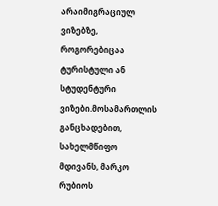არაიმიგრაციულ ვიზებზე, როგორებიცაა ტურისტული ან სტუდენტური ვიზები.მოსამართლის განცხადებით, სახელმწიფო მდივანს, მარკო რუბიოს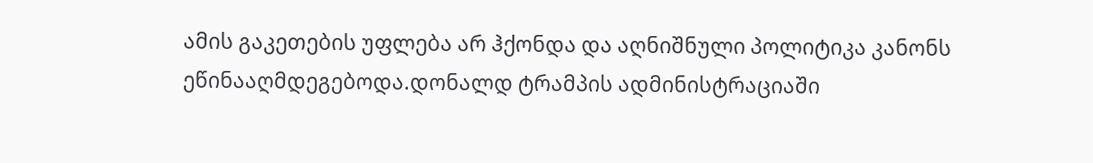ამის გაკეთების უფლება არ ჰქონდა და აღნიშნული პოლიტიკა კანონს ეწინააღმდეგებოდა.დონალდ ტრამპის ადმინისტრაციაში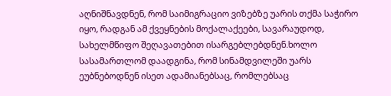აღნიშნავდნენ, რომ საიმიგრაციო ვიზებზე უარის თქმა საჭირო იყო, რადგან ამ ქვეყნების მოქალაქეები, სავარაუდოდ, სახელმწიფო შეღავათებით ისარგებლებდნენ.ხოლო სასამართლომ დაადგინა, რომ სინამდვილეში უარს ეუბნებოდნენ ისეთ ადამიანებსაც, რომლებსაც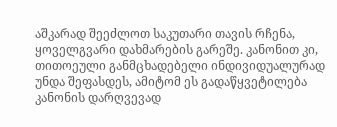აშკარად შეეძლოთ საკუთარი თავის რჩენა, ყოველგვარი დახმარების გარეშე. კანონით კი, თითოეული განმცხადებელი ინდივიდუალურად უნდა შეფასდეს, ამიტომ ეს გადაწყვეტილება კანონის დარღვევად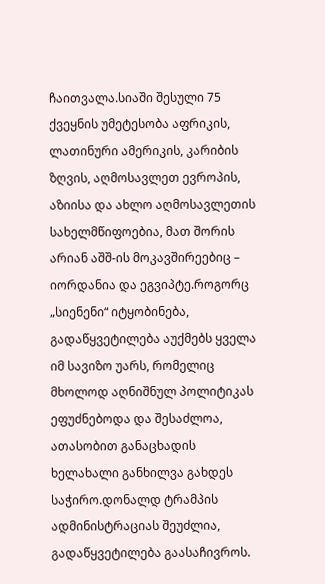ჩაითვალა.სიაში შესული 75 ქვეყნის უმეტესობა აფრიკის, ლათინური ამერიკის, კარიბის ზღვის, აღმოსავლეთ ევროპის, აზიისა და ახლო აღმოსავლეთის სახელმწიფოებია, მათ შორის არიან აშშ-ის მოკავშირეებიც – იორდანია და ეგვიპტე.როგორც „სიენენი“ იტყობინება, გადაწყვეტილება აუქმებს ყველა იმ სავიზო უარს, რომელიც მხოლოდ აღნიშნულ პოლიტიკას ეფუძნებოდა და შესაძლოა, ათასობით განაცხადის ხელახალი განხილვა გახდეს საჭირო.დონალდ ტრამპის ადმინისტრაციას შეუძლია, გადაწყვეტილება გაასაჩივროს.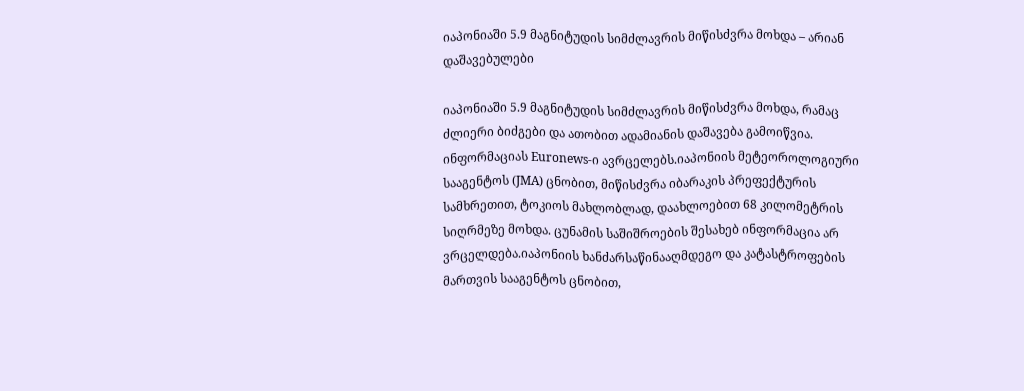იაპონიაში 5.9 მაგნიტუდის სიმძლავრის მიწისძვრა მოხდა – არიან დაშავებულები

იაპონიაში 5.9 მაგნიტუდის სიმძლავრის მიწისძვრა მოხდა, რამაც ძლიერი ბიძგები და ათობით ადამიანის დაშავება გამოიწვია. ინფორმაციას Euronews-ი ავრცელებს.იაპონიის მეტეოროლოგიური სააგენტოს (JMA) ცნობით, მიწისძვრა იბარაკის პრეფექტურის სამხრეთით, ტოკიოს მახლობლად, დაახლოებით 68 კილომეტრის სიღრმეზე მოხდა. ცუნამის საშიშროების შესახებ ინფორმაცია არ ვრცელდება.იაპონიის ხანძარსაწინააღმდეგო და კატასტროფების მართვის სააგენტოს ცნობით,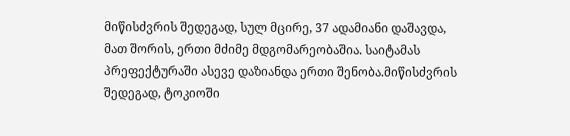მიწისძვრის შედეგად, სულ მცირე, 37 ადამიანი დაშავდა, მათ შორის, ერთი მძიმე მდგომარეობაშია. საიტამას პრეფექტურაში ასევე დაზიანდა ერთი შენობა.მიწისძვრის შედეგად, ტოკიოში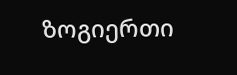ზოგიერთი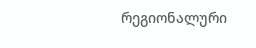რეგიონალური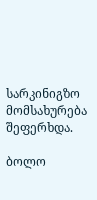სარკინიგზო მომსახურება შეფერხდა.

ბოლო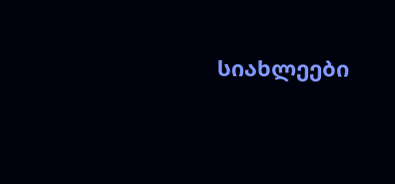სიახლეები